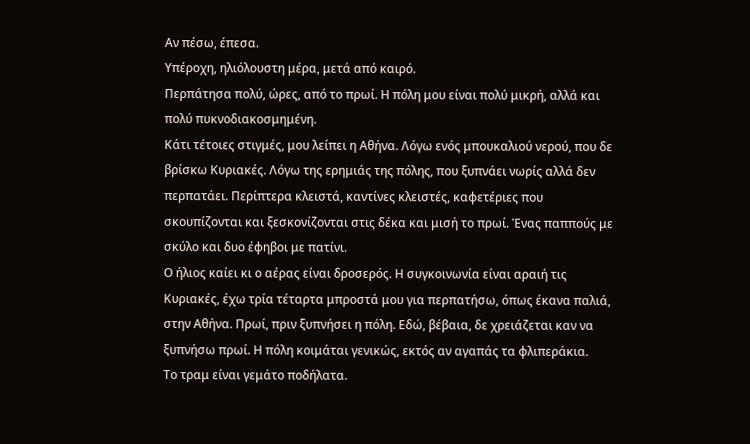Αν πέσω, έπεσα.
Υπέροχη, ηλιόλουστη μέρα, μετά από καιρό.
Περπάτησα πολύ, ώρες, από το πρωί. Η πόλη μου είναι πολύ μικρή, αλλά και πολύ πυκνοδιακοσμημένη.
Κάτι τέτοιες στιγμές, μου λείπει η Αθήνα. Λόγω ενός μπουκαλιού νερού, που δε βρίσκω Κυριακές. Λόγω της ερημιάς της πόλης, που ξυπνάει νωρίς αλλά δεν περπατάει. Περίπτερα κλειστά, καντίνες κλειστές, καφετέριες που σκουπίζονται και ξεσκονίζονται στις δέκα και μισή το πρωί. Ένας παππούς με σκύλο και δυο έφηβοι με πατίνι.
Ο ήλιος καίει κι ο αέρας είναι δροσερός. Η συγκοινωνία είναι αραιή τις Κυριακές, έχω τρία τέταρτα μπροστά μου για περπατήσω, όπως έκανα παλιά, στην Αθήνα. Πρωί, πριν ξυπνήσει η πόλη. Εδώ, βέβαια, δε χρειάζεται καν να ξυπνήσω πρωί. Η πόλη κοιμάται γενικώς, εκτός αν αγαπάς τα φλιπεράκια.
Το τραμ είναι γεμάτο ποδήλατα.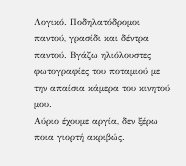Λογικό. Ποδηλατόδρομοι παντού, γρασίδι και δέντρα παντού. Βγάζω ηλιόλουστες φωτογραφίες του ποταμιού με την απαίσια κάμερα του κινητού μου.
Αύριο έχουμε αργία, δεν ξέρω ποια γιορτή ακριβώς.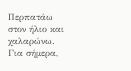Περπατάω στον ήλιο και χαλαρώνω.
Για σήμερα,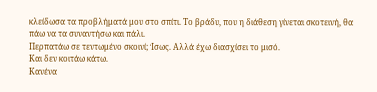κλείδωσα τα προβλήματά μου στο σπίτι. Το βράδυ, που η διάθεση γίνεται σκοτεινή, θα πάω να τα συναντήσω και πάλι.
Περπατάω σε τεντωμένο σκοινί; Ίσως. Αλλά έχω διασχίσει το μισό.
Και δεν κοιτάω κάτω.
Κανένα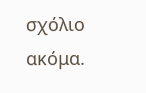σχόλιο ακόμα.